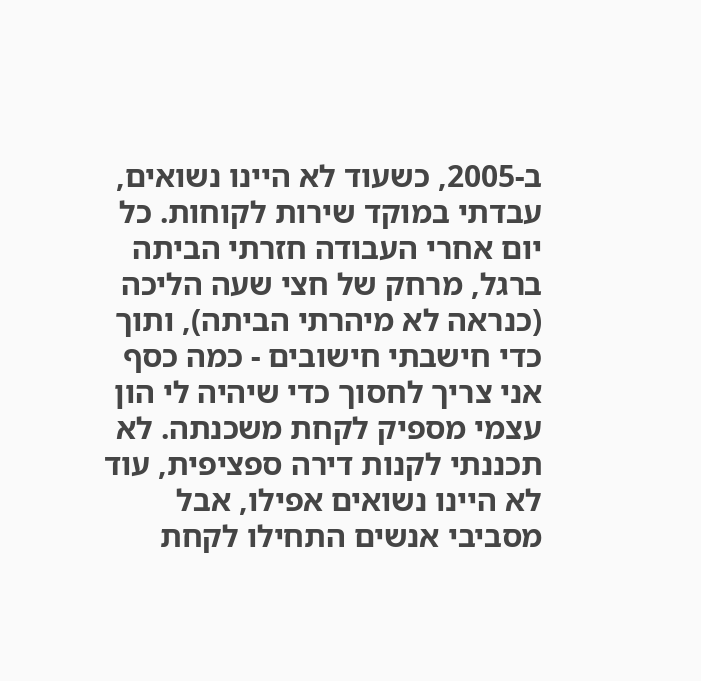ב-2005, כשעוד לא היינו נשואים, עבדתי במוקד שירות לקוחות. כל יום אחרי העבודה חזרתי הביתה ברגל, מרחק של חצי שעה הליכה (כנראה לא מיהרתי הביתה), ותוך כדי חישבתי חישובים - כמה כסף אני צריך לחסוך כדי שיהיה לי הון עצמי מספיק לקחת משכנתה. לא תכננתי לקנות דירה ספציפית, עוד לא היינו נשואים אפילו, אבל מסביבי אנשים התחילו לקחת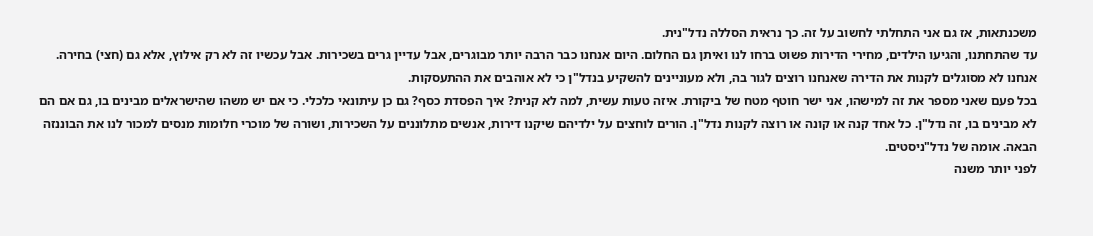משכנתאות, אז גם אני התחלתי לחשוב על זה. כך נראית הסללה נדל"נית.
עד שהתחתנו, והגיעו הילדים, מחירי הדירות פשוט ברחו לנו ואיתן גם החלום. היום אנחנו כבר הרבה יותר מבוגרים, אבל עדיין גרים בשכירות. אבל עכשיו זה לא רק אילוץ, אלא גם (חצי) בחירה. אנחנו לא מסוגלים לקנות את הדירה שאנחנו רוצים לגור בה, ולא מעוניינים להשקיע בנדל"ן כי לא אוהבים את ההתעסקות.
בכל פעם שאני מספר את זה למישהו, אני ישר חוטף מטח של ביקורת. איזה טעות עשית, למה לא קנית? איך הפסדת כסף? גם כן עיתונאי כלכלי. כי אם יש משהו שהישראלים מבינים בו, גם אם הם לא מבינים בו, זה נדל"ן. כל אחד קנה או קונה או רוצה לקנות נדל"ן. הורים לוחצים על ילדיהם שיקנו דירות, אנשים מתלוננים על השכירות, ושורה של מוכרי חלומות מנסים למכור לנו את הבוננזה הבאה. אומה של נדל"ניסטים.
לפני יותר משנה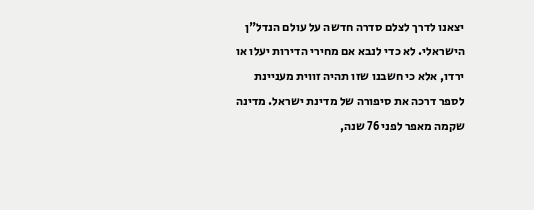יצאנו לדרך לצלם סדרה חדשה על עולם הנדל"ן הישראלי. לא כדי לנבא אם מחירי הדירות יעלו או ירדו, אלא כי חשבנו שזו תהיה זווית מעניינת לספר דרכה את סיפורה של מדינת ישראל. מדינה שקמה מאפר לפני 76 שנה,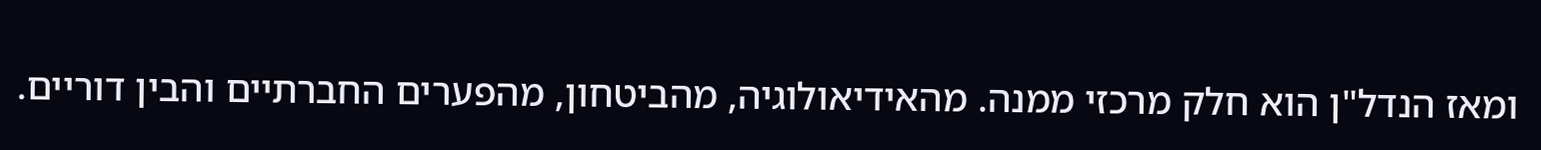ומאז הנדל"ן הוא חלק מרכזי ממנה. מהאידיאולוגיה, מהביטחון, מהפערים החברתיים והבין דוריים.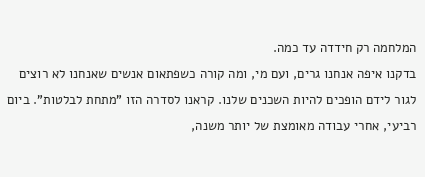המלחמה רק חידדה עד כמה.
בדקנו איפה אנחנו גרים, ועם מי, ומה קורה כשפתאום אנשים שאנחנו לא רוצים לגור לידם הופכים להיות השכנים שלנו. קראנו לסדרה הזו "מתחת לבלטות". ביום רביעי, אחרי עבודה מאומצת של יותר משנה,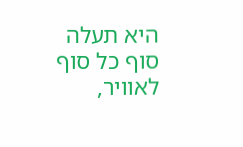היא תעלה סוף כל סוף לאוויר,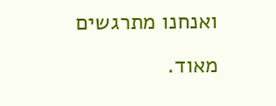ואנחנו מתרגשים מאוד.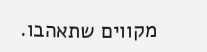מקווים שתאהבו.